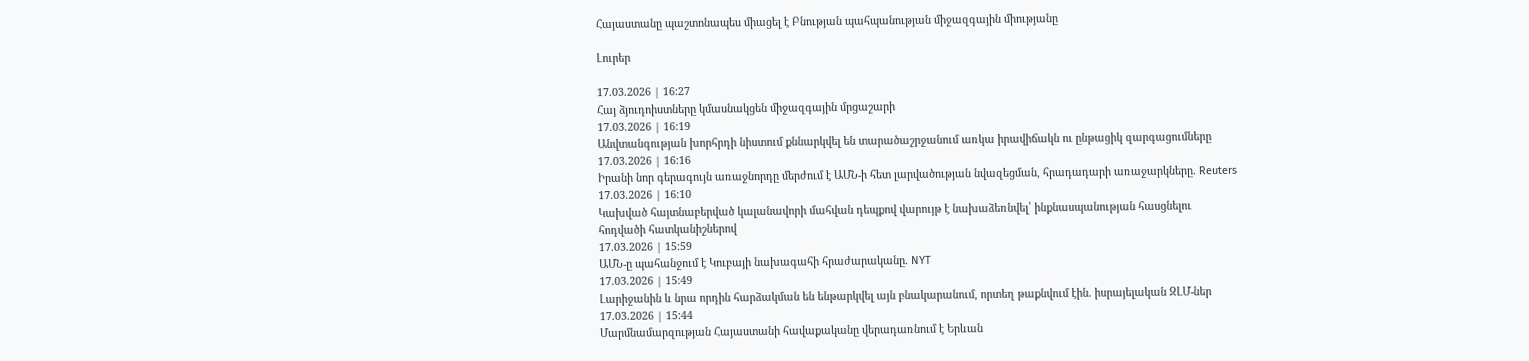Հայաստանը պաշտոնապես միացել է Բնության պահպանության միջազգային միությանը

Լուրեր

17.03.2026 | 16:27
Հայ ձյուդոիստները կմասնակցեն միջազգային մրցաշարի
17.03.2026 | 16:19
Անվտանգության խորհրդի նիստում քննարկվել են տարածաշրջանում առկա իրավիճակն ու ընթացիկ զարգացումները
17.03.2026 | 16:16
Իրանի նոր գերագույն առաջնորդը մերժում է ԱՄՆ-ի հետ լարվածության նվազեցման, հրադադարի առաջարկները. Reuters
17.03.2026 | 16:10
Կախված հայտնաբերված կալանավորի մահվան դեպքով վարույթ է նախաձեռնվել՝ ինքնասպանության հասցնելու հոդվածի հատկանիշներով
17.03.2026 | 15:59
ԱՄՆ-ը պահանջում է Կուբայի նախագահի հրաժարականը. NYT
17.03.2026 | 15:49
Լարիջանին և նրա որդին հարձակման են ենթարկվել այն բնակարանում, որտեղ թաքնվում էին. իսրայելական ԶԼՄ-ներ
17.03.2026 | 15:44
Մարմնամարզության Հայաստանի հավաքականը վերադառնում է Երևան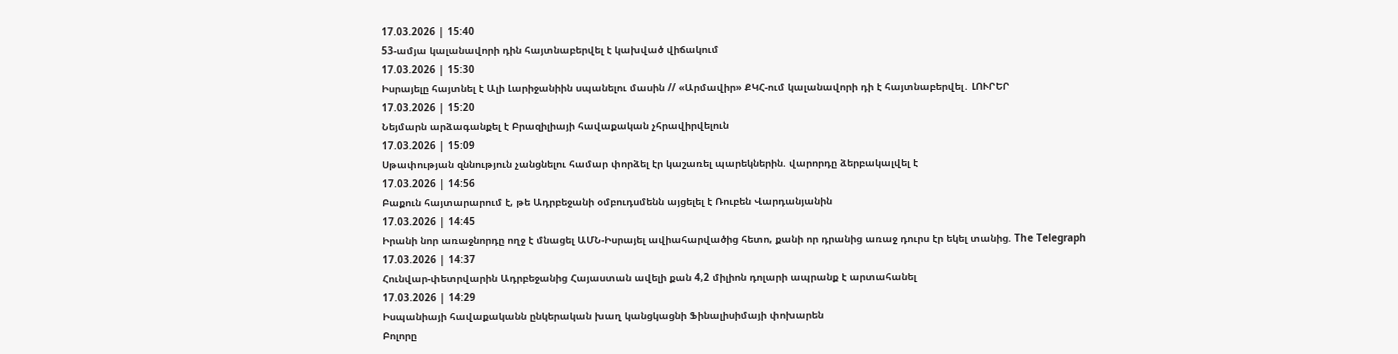17.03.2026 | 15:40
53-ամյա կալանավորի դին հայտնաբերվել է կախված վիճակում
17.03.2026 | 15:30
Իսրայելը հայտնել է Ալի Լարիջանիին սպանելու մասին // «Արմավիր» ՔԿՀ-ում կալանավորի դի է հայտնաբերվել․ ԼՈՒՐԵՐ
17.03.2026 | 15:20
Նեյմարն արձագանքել է Բրազիլիայի հավաքական չհրավիրվելուն
17.03.2026 | 15:09
Սթափության զննություն չանցնելու համար փորձել էր կաշառել պարեկներին. վարորդը ձերբակալվել է
17.03.2026 | 14:56
Բաքուն հայտարարում է, թե Ադրբեջանի օմբուդսմենն այցելել է Ռուբեն Վարդանյանին
17.03.2026 | 14:45
Իրանի նոր առաջնորդը ողջ է մնացել ԱՄՆ-Իսրայել ավիահարվածից հետո, քանի որ դրանից առաջ դուրս էր եկել տանից. The Telegraph
17.03.2026 | 14:37
Հունվար-փետրվարին Ադրբեջանից Հայաստան ավելի քան 4,2 միլիոն դոլարի ապրանք է արտահանել
17.03.2026 | 14:29
Իսպանիայի հավաքականն ընկերական խաղ կանցկացնի Ֆինալիսիմայի փոխարեն
Բոլորը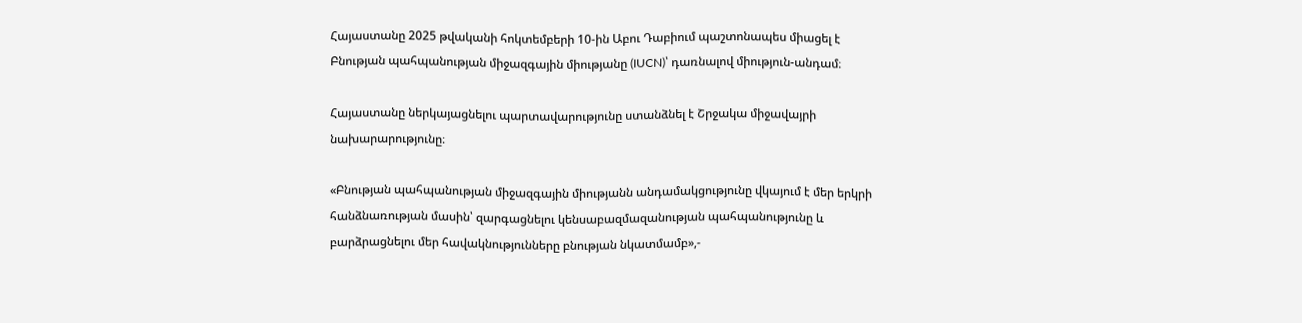Հայաստանը 2025 թվականի հոկտեմբերի 10-ին Աբու Դաբիում պաշտոնապես միացել է Բնության պահպանության միջազգային միությանը (IUCN)՝ դառնալով միություն-անդամ։

Հայաստանը ներկայացնելու պարտավարությունը ստանձնել է Շրջակա միջավայրի նախարարությունը։

«Բնության պահպանության միջազգային միությանն անդամակցությունը վկայում է մեր երկրի հանձնառության մասին՝ զարգացնելու կենսաբազմազանության պահպանությունը և բարձրացնելու մեր հավակնությունները բնության նկատմամբ»,-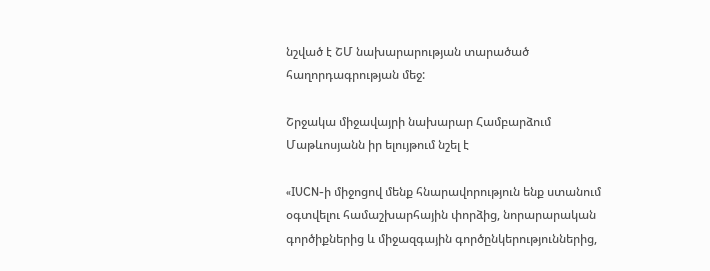նշված է ՇՄ նախարարության տարածած հաղորդագրության մեջ:

Շրջակա միջավայրի նախարար Համբարձում Մաթևոսյանն իր ելույթում նշել է

«IUCN-ի միջոցով մենք հնարավորություն ենք ստանում օգտվելու համաշխարհային փորձից, նորարարական գործիքներից և միջազգային գործընկերություններից,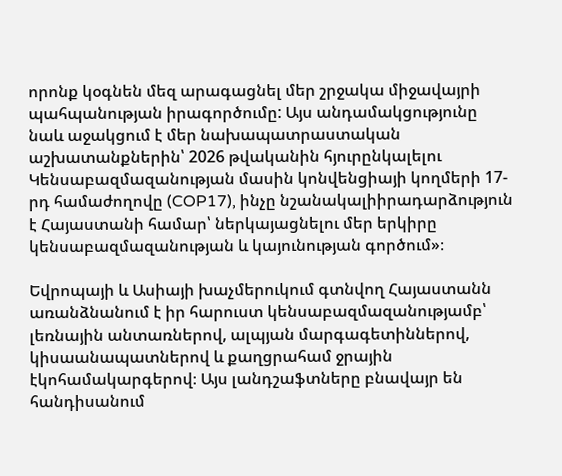որոնք կօգնեն մեզ արագացնել մեր շրջակա միջավայրի պահպանության իրագործումը: Այս անդամակցությունը նաև աջակցում է մեր նախապատրաստական աշխատանքներին՝ 2026 թվականին հյուրընկալելու Կենսաբազմազանության մասին կոնվենցիայի կողմերի 17-րդ համաժողովը (COP17), ինչը նշանակալիիրադարձություն է Հայաստանի համար՝ ներկայացնելու մեր երկիրը կենսաբազմազանության և կայունության գործում»։

Եվրոպայի և Ասիայի խաչմերուկում գտնվող Հայաստանն առանձնանում է իր հարուստ կենսաբազմազանությամբ՝ լեռնային անտառներով, ալպյան մարգագետիններով, կիսաանապատներով և քաղցրահամ ջրային էկոհամակարգերով։ Այս լանդշաֆտները բնավայր են հանդիսանում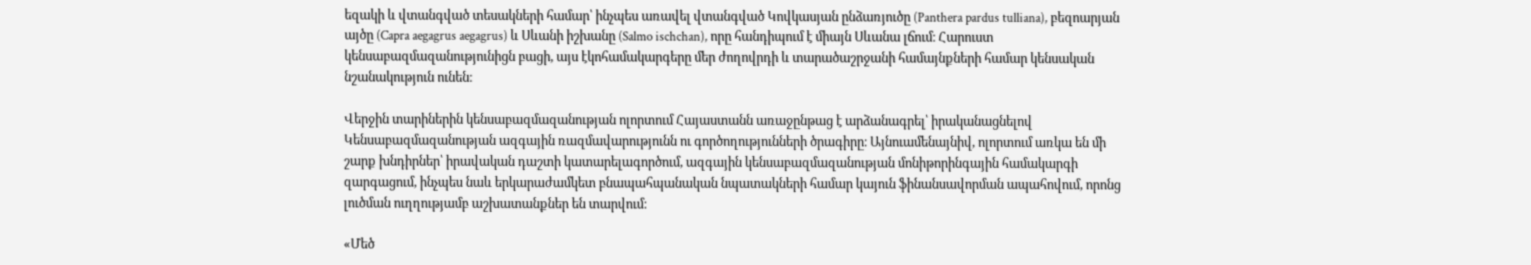եզակի և վտանգված տեսակների համար՝ ինչպես առավել վտանգված Կովկասյան ընձառյուծը (Panthera pardus tulliana), բեզոարյան այծը (Capra aegagrus aegagrus) և Սևանի իշխանը (Salmo ischchan), որը հանդիպում է միայն Սևանա լճում։ Հարուստ կենսաբազմազանությունիցն բացի, այս էկոհամակարգերը մեր ժողովրդի և տարածաշրջանի համայնքների համար կենսական նշանակություն ունեն։

Վերջին տարիներին կենսաբազմազանության ոլորտում Հայաստանն առաջընթաց է արձանագրել՝ իրականացնելով Կենսաբազմազանության ազգային ռազմավարությունն ու գործողությունների ծրագիրը։ Այնուամենայնիվ, ոլորտում առկա են մի շարք խնդիրներ՝ իրավական դաշտի կատարելագործում, ազգային կենսաբազմազանության մոնիթորինգային համակարգի զարգացում, ինչպես նաև երկարաժամկետ բնապահպանական նպատակների համար կայուն ֆինանսավորման ապահովում, որոնց լուծման ուղղությամբ աշխատանքներ են տարվում։

«Մեծ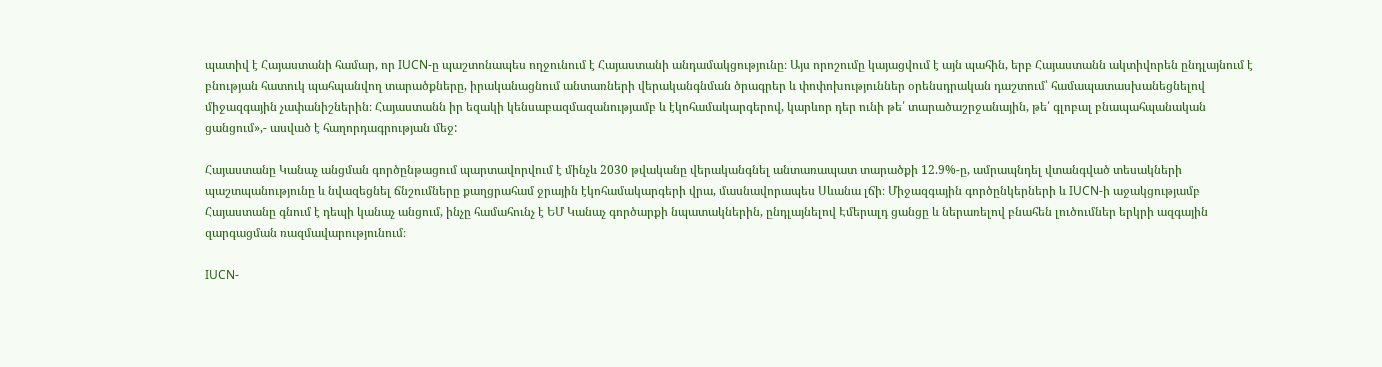պատիվ է Հայաստանի համար, որ IUCN-ը պաշտոնապես ողջունում է Հայաստանի անդամակցությունը։ Այս որոշումը կայացվում է այն պահին, երբ Հայաստանն ակտիվորեն ընդլայնում է բնության հատուկ պահպանվող տարածքները, իրականացնում անտառների վերականգնման ծրագրեր և փոփոխություններ օրենսդրական դաշտում՝ համապատասխանեցնելով միջազգային չափանիշներին։ Հայաստանն իր եզակի կենսաբազմազանությամբ և էկոհամակարգերով, կարևոր դեր ունի թե՛ տարածաշրջանային, թե՛ գլոբալ բնապահպանական ցանցում»,- ասված է հաղորդագրության մեջ:

Հայաստանը Կանաչ անցման գործընթացում պարտավորվում է մինչև 2030 թվականը վերականգնել անտառապատ տարածքի 12.9%-ը, ամրապնդել վտանգված տեսակների պաշտպանությունը և նվազեցնել ճնշումները քաղցրահամ ջրային էկոհամակարգերի վրա, մասնավորապես Սևանա լճի։ Միջազգային գործընկերների և IUCN-ի աջակցությամբ Հայաստանը գնում է դեպի կանաչ անցում, ինչը համահունչ է ԵՄ Կանաչ գործարքի նպատակներին, ընդլայնելով Էմերալդ ցանցը և ներառելով բնահեն լուծումներ երկրի ազգային զարգացման ռազմավարությունում։

IUCN-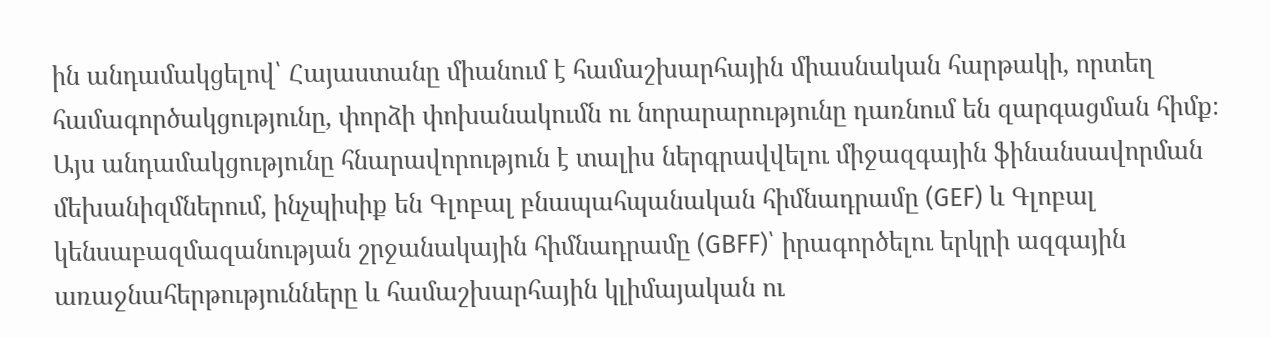ին անդամակցելով՝ Հայաստանը միանում է համաշխարհային միասնական հարթակի, որտեղ համագործակցությունը, փորձի փոխանակումն ու նորարարությունը դառնում են զարգացման հիմք։ Այս անդամակցությունը հնարավորություն է տալիս ներգրավվելու միջազգային ֆինանսավորման մեխանիզմներում, ինչպիսիք են Գլոբալ բնապահպանական հիմնադրամը (GEF) և Գլոբալ կենսաբազմազանության շրջանակային հիմնադրամը (GBFF)՝ իրագործելու երկրի ազգային առաջնահերթությունները և համաշխարհային կլիմայական ու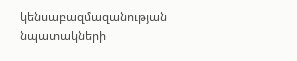կենսաբազմազանության նպատակների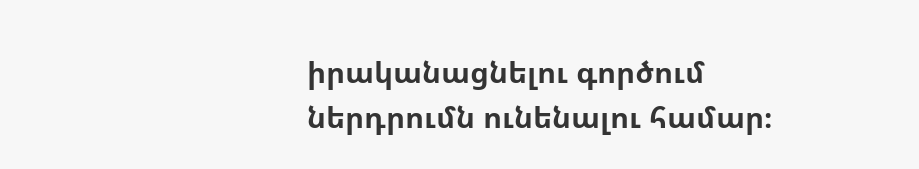իրականացնելու գործում ներդրումն ունենալու համար։